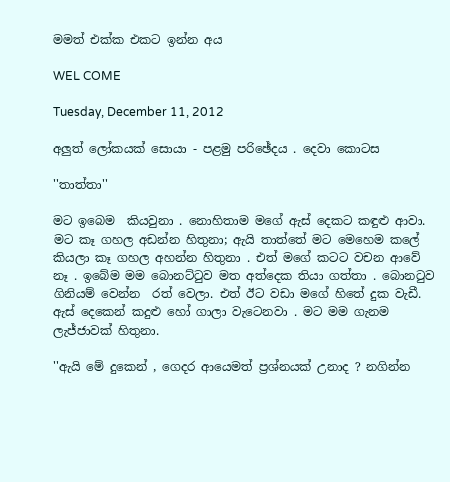මමත් එක්ක එකට ඉන්න අය

WEL COME

Tuesday, December 11, 2012

අලුත් ලෝකයක් සොයා - පළමු පරිඡේදය . දෙවා කොටස

''තාත්තා''

මට ඉබෙම  කියවුනා . නොහිතාම මගේ ඇස් දෙකට කඳුළු ආවා. මට කෑ ගහල අඩන්න හිතුනා; ඇයි තාත්තේ මට මෙහෙම කලේ කියලා කෑ ගහල අහන්න හිතුනා . එත් මගේ කටට වචන ආවේ නෑ . ඉබේම මම බොනට්ටුව මත අත්දෙක තියා ගත්තා . බොනටුව ගිනියම් වෙන්න  රත් වෙලා. එත් ඊට වඩා මගේ හිතේ දුක වැඩී. ඇස් දෙකෙන් කදුළු හෝ ගාලා වැටෙනවා . මට මම ගැනම ලැජ්ජාවක් හිතුනා.

''ඇයි මේ දුකෙන් , ගෙදර ආයෙමත් ප්‍රශ්නයක් උනාද ? නගින්න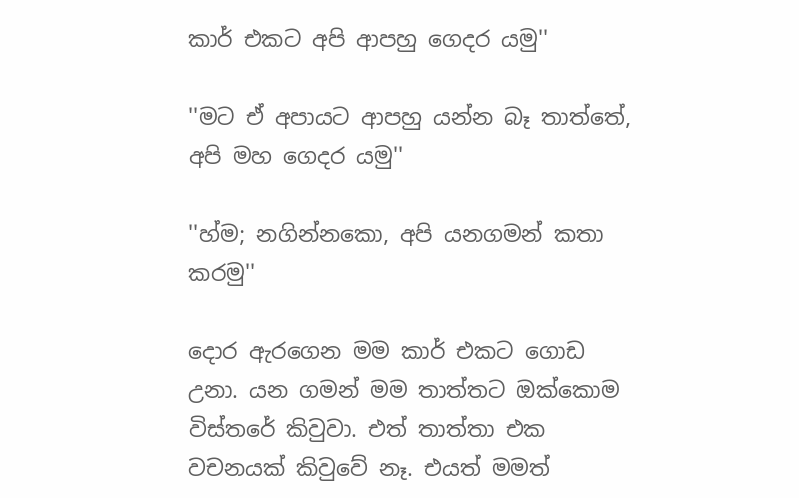කාර් එකට අපි ආපහු ගෙදර යමු''

''මට ඒ අපායට ආපහු යන්න බෑ තාත්තේ, අපි මහ ගෙදර යමු''

''හ්ම; නගින්නකො, අපි යනගමන් කතා කරමු''

දොර ඇරගෙන මම කාර් එකට ගොඩ උනා. යන ගමන් මම තාත්තට ඔක්කොම විස්තරේ කිවුවා. එත් තාත්තා එක වචනයක් කිවුවේ නෑ. එයත් මමත්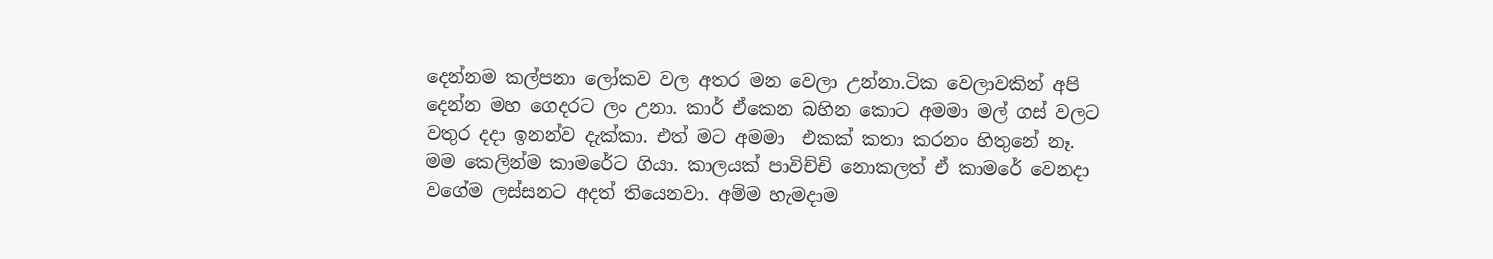දෙන්නම කල්පනා ලෝකව වල අතර මන වෙලා උන්නා.ටික වෙලාවකින් අපි දෙන්න මහ ගෙදරට ලං උනා. කාර් ඒකෙන බහින කොට අමමා මල් ගස් වලට වතුර දදා ඉනන්ව දැක්කා. එත් මට අමමා  එකක් කතා කරනං හිතුනේ නෑ. මම කෙලින්ම කාමරේට ගියා. කාලයක් පාවිච්චි නොකලත් ඒ කාමරේ වෙනදා වගේම ලස්සනට අදත් තියෙනවා. අම්ම හැමදාම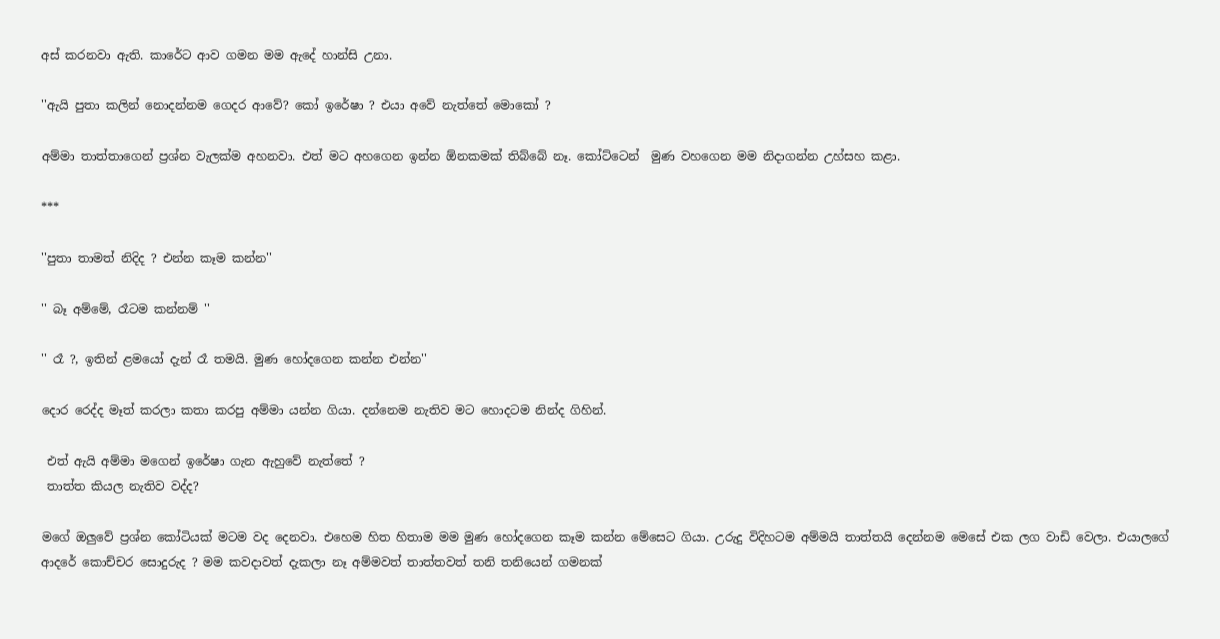අස් කරනවා ඇති. කාරේට ආව ගමන මම ඇදේ හාන්සි උනා.

''ඇයි පුතා කලින් නොදන්නම ගෙදර ආවේ? කෝ ඉරේෂා ? එයා අවේ නැත්තේ මොකෝ ?

අම්මා තාත්තාගෙන් ප්‍රශ්න වැලක්ම අහනවා. එත් මට අහගෙන ඉන්න ඕනකමක් තිබ්බේ නෑ. කෝට්ටෙන්  මුණ වහගෙන මම නිදාගන්න උහ්සහ කළා.

***

''පුතා තාමත් නිදිද ? එන්න කෑම කන්න''

'' බෑ අම්මේ, රෑටම කන්නම් ''

'' රෑ ?, ඉතින් ළමයෝ දැන් රෑ තමයි. මුණ හෝදගෙන කන්න එන්න''

දොර රෙද්ද මෑත් කරලා කතා කරපු අම්මා යන්න ගියා. දන්නෙම නැතිව මට හොදටම නින්ද ගිහින්.

 එත් ඇයි අම්මා මගෙන් ඉරේෂා ගැන ඇහුවේ නැත්තේ ?
 තාත්ත කියල නැතිව වද්ද?

මගේ ඔලුවේ ප්‍රශ්න කෝටියක්‌ මටම වද දෙනවා. එහෙම හිත හිතාම මම මුණ හෝදගෙන කෑම කන්න මේසෙට ගියා. උරුදු විදිහටම අම්මයි තාත්තයි දෙන්නම මෙසේ එක ලග වාඩි වෙලා. එයාලගේ ආදරේ කොච්චර සොදුරුද ? මම කවදාවත් දැකලා නෑ අම්මවත් තාත්තවත් තනි තනියෙන් ගමනක්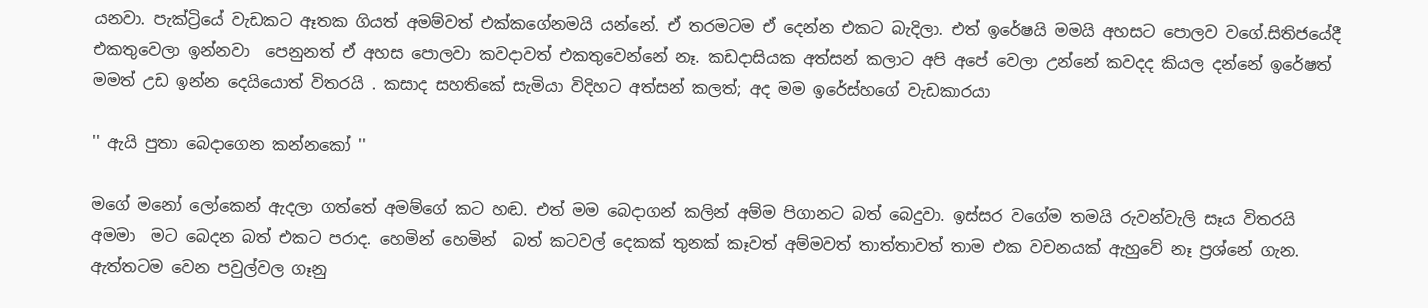යනවා. පැක්ට්‍රියේ වැඩකට ඈතක ගියත් අමම්වත් එක්කගේනමයි යන්නේ. ඒ තරමටම ඒ දෙන්න එකට බැදිලා. එත් ඉරේෂයි මමයි අහසට පොලව වගේ.සිතිජයේදී එකතුවෙලා ඉන්නවා  පෙනුනත් ඒ අහස පොලවා කවදාවත් එකතුවෙන්නේ නෑ. කඩදාසියක අත්සන් කලාට අපි අපේ වෙලා උන්නේ කවදද කියල දන්නේ ඉරේෂත් මමත් උඩ ඉන්න දෙයියොත් විතරයි . කසාද සහතිකේ සැමියා විදිහට අත්සන් කලත්; අද මම ඉරේස්හගේ වැඩකාරයා

'' ඇයි පුතා බෙදාගෙන කන්නකෝ ''

මගේ මනෝ ලෝකෙන් ඇදලා ගත්තේ අමම්ගේ කට හඬ. එත් මම බෙදාගන් කලින් අම්ම පිගානට බත් බෙදුවා. ඉස්සර වගේම තමයි රුවන්වැලි සෑය විතරයි අමමා  මට බෙදන බත් එකට පරාද. හෙමින් හෙමින්  බත් කටවල් දෙකක් තුනක් කෑවත් අම්මවත් තාත්තාවත් තාම එක වචනයක් ඇහුවේ නෑ ප්‍රශ්නේ ගැන. ඇත්තටම වෙන පවුල්වල ගෑනු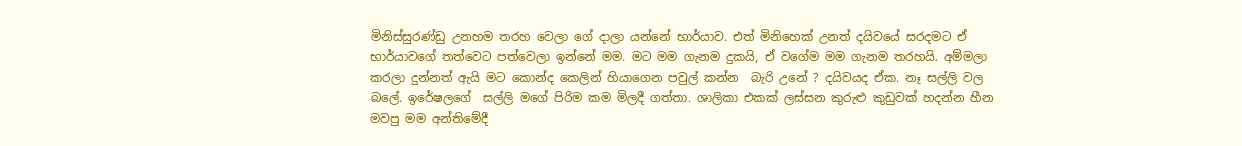මිනිස්සුරණ්ඩු උනහම තරහ වෙලා ගේ දාලා යන්නේ භාර්යාව. එත් මිනිහෙක් උනත් දයිවයේ සරදමට ඒ භාර්යාවගේ තත්වෙට පත්වෙලා ඉන්නේ මම. මට මම ගැනම දුකයි, ඒ වගේම මම ගැනම තරහයි. අම්මලා කරලා දුන්නත් ඇයි මට කොන්ද කෙලින් හියාගෙන පවුල් කන්න  බැරි උනේ ? දයිවයද ඒක. නෑ සල්ලි වල බලේ. ඉරේෂලගේ  සල්ලි මගේ පිරිම කම මිලදී ගත්තා. ශාලිකා එකක් ලස්සන කුරුළු කුඩුවක් හදන්න හීන මවපු මම අන්තිමේදී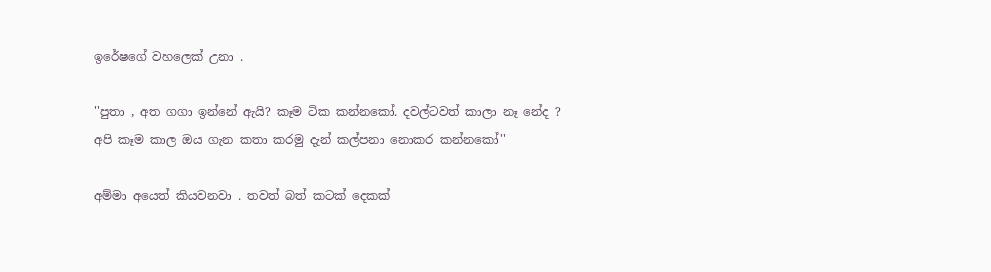ඉරේෂගේ වහලෙක් උනා .

''පුතා , අත ගගා ඉන්නේ ඇයි? කෑම ටික කන්නකෝ. දවල්ටවත් කාලා නෑ නේද ?
අපි කෑම කාල ඔය ගැන කතා කරමු දැන් කල්පනා නොකර කන්නකෝ''

අම්මා අයෙත් කියවනවා . තවත් බත් කටක් දෙකක්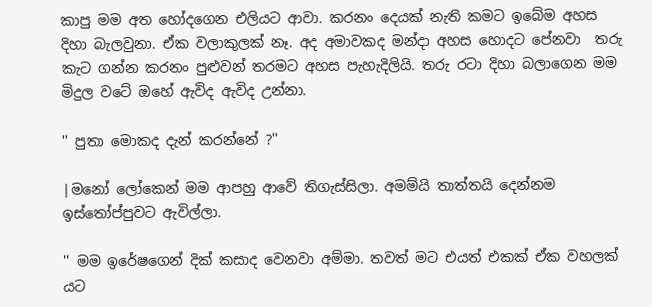කාපු මම අත හෝදගෙන එලියට ආවා. කරනං දෙයක් නැති කමට ඉබේම අහස දිහා බැලවුනා. ඒක වලාකුලක් නෑ. අද අමාවකද මන්දා අහස හොදට පේනවා  තරු කැට ගන්න කරනං පුළුවන් තරමට අහස පැහැදිලියි. තරු රටා දිහා බලාගෙන මම මිදුල වටේ ඔහේ ඇවිද ඇවිද උන්නා.

'' පුතා මොකද දැන් කරන්නේ ?''

|මනෝ ලෝකෙන් මම ආපහු ආවේ තිගැස්සිලා. අමම්යි තාත්තයි දෙන්නම ඉස්තෝප්පුවට ඇවිල්ලා.

'' මම ඉරේෂගෙන් දික් කසාද වෙනවා අම්මා. තවත් මට එයත් එකක් ඒක වහලක් යට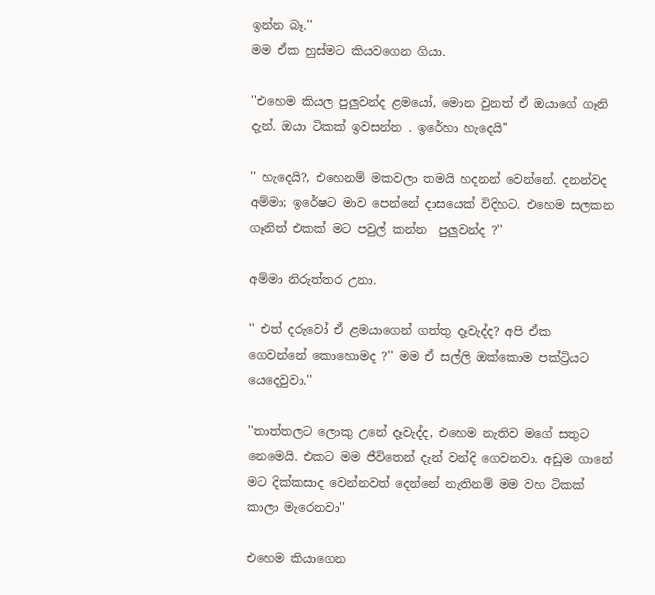ඉන්න බෑ.''
මම ඒක හුස්මට කියවගෙන ගියා.

''එහෙම කියල පුලුවන්ද ළමයෝ, මොන වුනත් ඒ ඔයාගේ ගෑනි දැන්. ඔයා ටිකක් ඉවසන්න . ඉරේහා හැදෙයි''

'' හැදෙයි?, එහෙනම් මකවලා තමයි හදනන් වෙන්නේ. දනන්වද අම්මා; ඉරේෂට මාව පෙන්නේ දාසයෙක් විදිහට. එහෙම සලකන ගෑනිත් එකක් මට පවුල් කන්න  පුලුවන්ද ?''

අම්මා නිරුත්තර උනා.

'' එත් දරුවෝ ඒ ළමයාගෙන් ගත්තු දෑවැද්ද? අපි ඒක ගෙවන්නේ කොහොමද ?'' මම ඒ සල්ලි ඔක්කොම පක්ට්‍රියට යෙදෙවුවා.''

''තාත්තලට ලොකු උනේ දෑවැද්ද, එහෙම නැතිව මගේ සතුට නෙමෙයි. එකට මම ජීවිතෙන් දැන් වන්දි ගෙවනවා. අඩුම ගානේ මට දික්කසාද වෙන්නවත් දෙන්නේ නැතිනම් මම වහ ටිකක් කාලා මැරෙනවා''

එහෙම කියාගෙන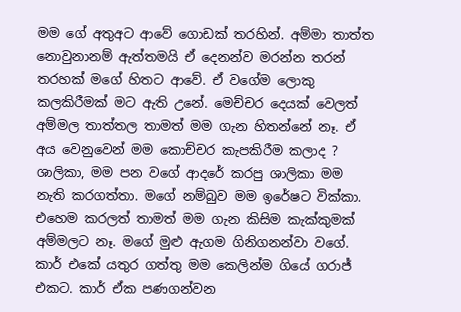මම ගේ අතුඅට ආවේ ගොඩක් තරහින්. අම්මා තාත්ත නොවුනානම් ඇත්තමයි ඒ දෙනන්ව මරන්න තරන් තරහක් මගේ හිතට ආවේ. ඒ වගේම ලොකු කලකිරීමක් මට ඇති උනේ. මෙච්චර දෙයක් වෙලත් අම්මල තාත්තල තාමත් මම ගැන හිතන්නේ නෑ. ඒ අය වෙනුවෙන් මම කොච්චර කැපකිරීම කලාද ? ශාලිකා, මම පන වගේ ආදරේ කරපු ශාලිකා මම නැති කරගත්තා. මගේ නම්බුව මම ඉරේෂට වික්කා. එහෙම කරලත් තාමත් මම ගැන කිසිම කැක්කුමක් අම්මලට නෑ. මගේ මුළු ඇගම ගිනිගනන්වා වගේ. කාර් එකේ යතුර ගත්තු මම කෙලින්ම ගියේ ගරාජ් එකට. කාර් ඒක පණගන්වන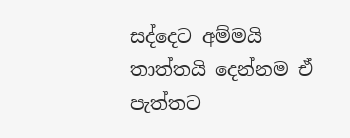සද්දෙට අම්මයි තාත්තයි දෙන්නම ඒ පැත්තට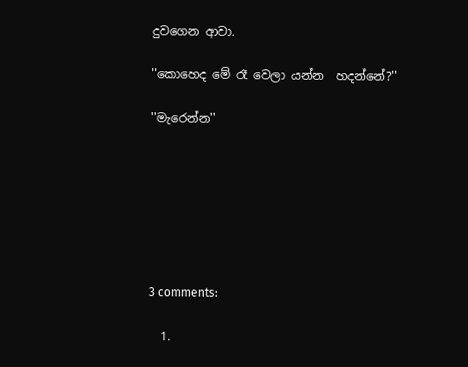දුවගෙන ආවා.

''කොහෙද මේ රෑ වෙලා යන්න  හදන්නේ?''

''මැරෙන්න''







3 comments:

  1.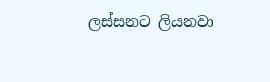ලස්සනට ලියනවා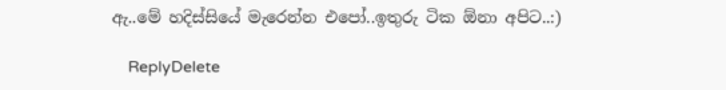ඇ..මේ හදිස්සියේ මැරෙන්න එපෝ..ඉතුරු ටික ඕනා අපිට..:)

    ReplyDelete